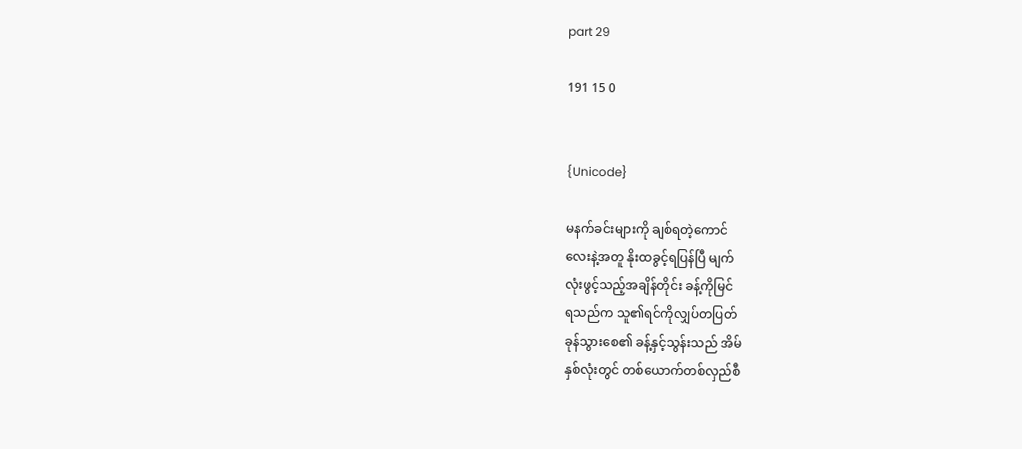part 29

191 15 0


{Unicode}

မနက်ခင်းများကို ချစ်ရတဲ့ကောင်
လေးနဲ့အတူ နိုးထခွင့်ရပြန်ပြီ မျက်
လုံးဖွင့်သည့်အချိန်တိုင်း ခန့်ကိုမြင်
ရသည်က သူ၏ရင်ကိုလျှပ်တပြတ်
ခုန်သွားစေ၏ ခန့်နှင့်သွန်းသည် အိမ်
နှစ်လုံးတွင် တစ်ယောက်တစ်လှည်စီ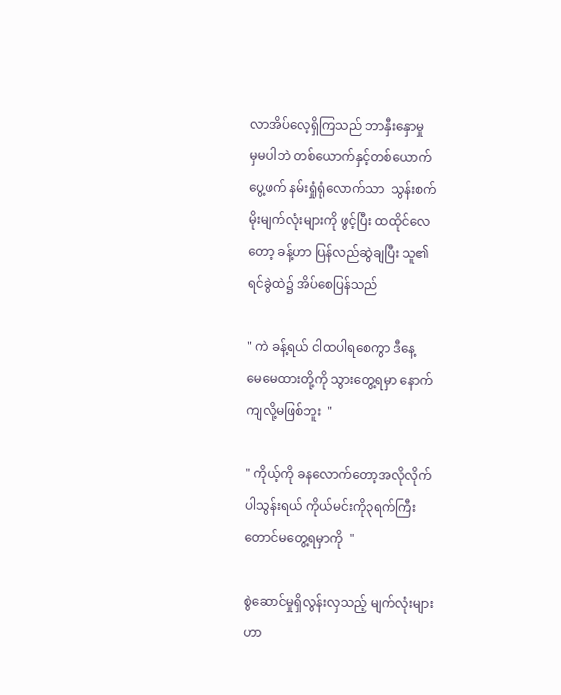လာအိပ်လေ့ရှိကြသည် ဘာနှီးနှောမှု
မှမပါဘဲ တစ်ယောက်နှင့်တစ်ယောက်
ပွေ့ဖက် နမ်းရှုံရုံလောက်သာ  သွန်းစက်
မိုးမျက်လုံးများကို ဖွင့်ပြီး ထထိုင်လေ
တော့ ခန့်ဟာ ပြန်လည်ဆွဲချပြီး သူ၏
ရင်ခွဲထဲ၌ အိပ်စေပြန်သည်

" ကဲ ခန့်ရယ် ငါထပါရစေကွာ ဒီနေ့
မေမေထားတို့ကို သွားတွေ့ရမှာ နောက်
ကျလို့မဖြစ်ဘူး  "

" ကိုယ့်ကို ခနလောက်တော့အလိုလိုက်
ပါသွန်းရယ် ကိုယ်မင်းကို၃ရက်ကြီး
တောင်မတွေ့ရမှာကို  "

စွဲဆောင်မှုရှိလွန်းလှသည့် မျက်လုံးများ
ဟာ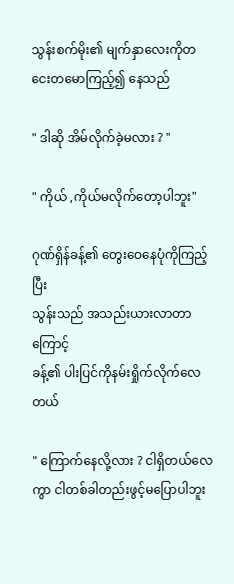သွန်းစက်မိုး၏ မျက်နှာလေးကိုတ
ငေးတမောကြည့်၍ နေသည်

" ဒါဆို အိမ်လိုက်ခဲ့မလား ? "

" ကိုယ် ,ကိုယ်မလိုက်တော့ပါဘူး"

ဂုဏ်ရှိန်ခန့်၏ တွေးဝေနေပုံကိုကြည့်ပြီး
သွန်းသည် အသည်းယားလာတာကြောင့်
ခန့်၏ ပါးပြင်ကိုနမ်းရှိုက်လိုက်လေတယ်

" ကြောက်နေလို့လား ? ငါရှိတယ်လေ
ကွာ ငါတစ်ခါတည်းဖွင့်မပြောပါဘူး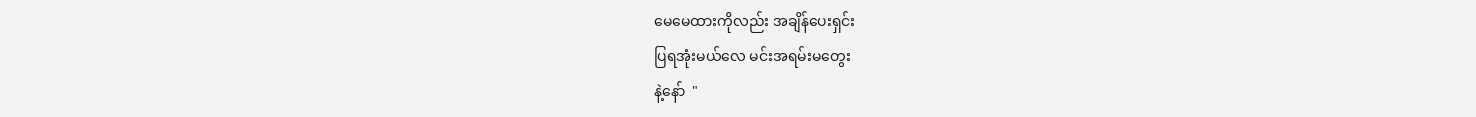မေမေထားကိုလည်း အချိန်ပေးရှင်း
ပြရအုံးမယ်လေ မင်းအရမ်းမတွေး
နဲ့နော်  "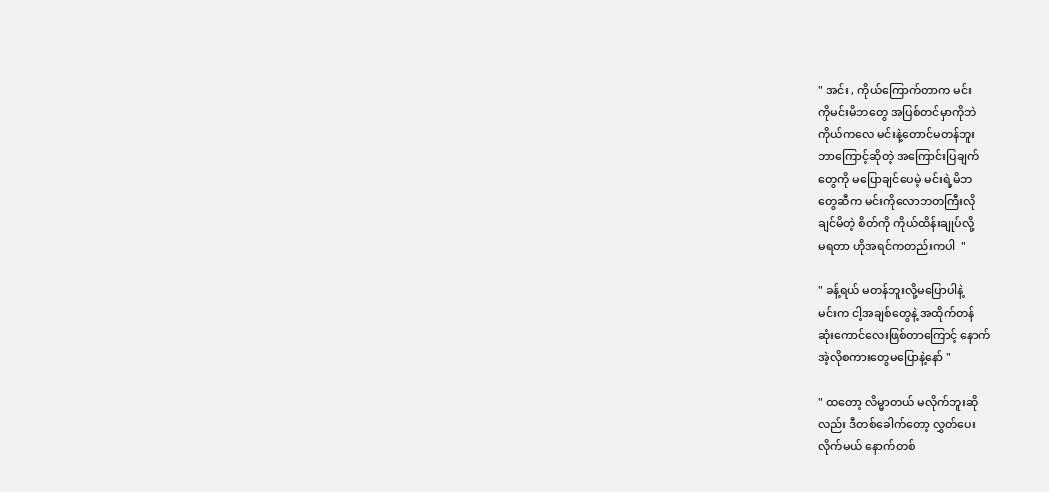" အင်း , ကိုယ်ကြောက်တာက မင်း
ကိုမင်းမိဘတွေ အပြစ်တင်မှာကိုဘဲ
ကိုယ်ကလေ မင်းနဲ့တောင်မတန်ဘူး
ဘာကြောင့်ဆိုတဲ့ အကြောင်းပြချက်
တွေကို မပြောချင်ပေမဲ့ မင်းရဲ့မိဘ
တွေဆီက မင်းကိုလောဘတကြီးလို
ချင်မိတဲ့ စိတ်ကို ကိုယ်ထိန်းချုပ်လို့
မရတာ ဟိုအရင်ကတည်းကပါ  "

" ခန့်ရယ် မတန်ဘူးလို့မပြောပါနဲ့
မင်းက ငါ့အချစ်တွေနဲ့ အထိုက်တန်
ဆုံးကောင်လေးဖြစ်တာကြောင့် နောက်
အဲ့လိုစကားတွေမပြောနဲ့နော် "

" ထတော့ လိမ္မာတယ် မလိုက်ဘူးဆို
လည်း ဒီတစ်ခေါက်တော့ လွှတ်ပေး
လိုက်မယ် နောက်တစ်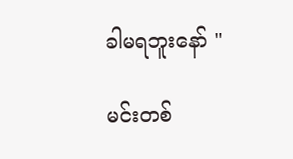ခါမရဘူးနော် "

မင်းတစ်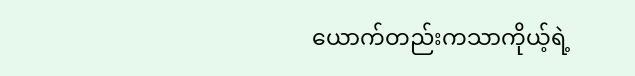ယောက်တည်းကသာကိုယ့်ရဲ့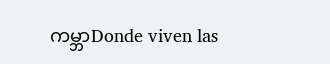ကမ္ဘာDonde viven las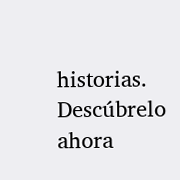historias. Descúbrelo ahora